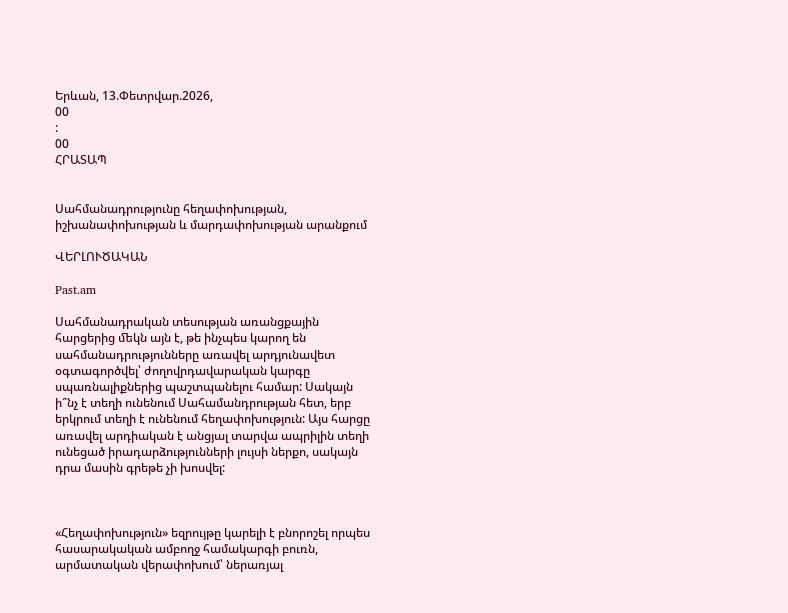Երևան, 13.Փետրվար.2026,
00
:
00
ՀՐԱՏԱՊ


Սահմանադրությունը հեղափոխության, իշխանափոխության և մարդափոխության արանքում

ՎԵՐԼՈՒԾԱԿԱՆ

Past.am

Սահմանադրական տեսության առանցքային հարցերից ﬔկն այն է, թե ինչպես կարող են սահմանադրությունները առավել արդյունավետ օգտագործվել՝ ժողովրդավարական կարգը սպառնալիքներից պաշտպանելու համար: Սակայն ի՞նչ է տեղի ունենում Սահամանդրության հետ, երբ երկրում տեղի է ունենում հեղափոխություն: Այս հարցը առավել արդիական է անցյալ տարվա ապրիլին տեղի ունեցած իրադարձությունների լույսի ներքո, սակայն դրա մասին գրեթե չի խոսվել:



«Հեղափոխություն» եզրույթը կարելի է բնորոշել որպես հասարակական ամբողջ համակարգի բուռն, արմատական վերափոխում՝ ներառյալ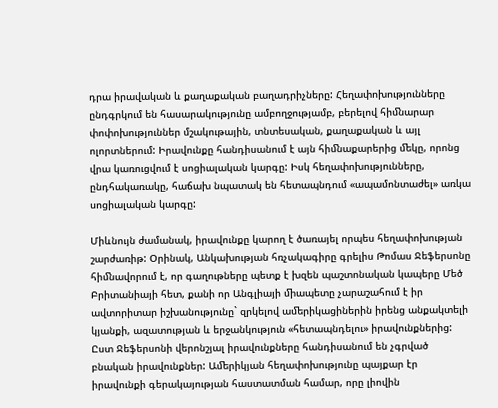դրա իրավական և քաղաքական բաղադրիչները: Հեղափոխությունները ընդգրկում են հասարակությունը ամբողջությամբ, բերելով հիﬓարար փոփոխություններ մշակութային, տնտեսական, քաղաքական և այլ ոլորտներում: Իրավունքը հանդիսանում է այն հիﬓաքարերից ﬔկը, որոնց վրա կառուցվում է սոցիալական կարգը: Իսկ հեղափոխությունները, ընդհակառակը, հաճախ նպատակ են հետապնդում «ապամոնտաժել» առկա սոցիալական կարգը:

Միևնույն ժամանակ, իրավունքը կարող է ծառայել որպես հեղափոխության շարժառիթ: Օրինակ, Անկախության հռչակագիրը գրելիս Թոմաս Ջեֆերսոնը հիﬓավորում է, որ գաղութները պետք է խզեն պաշտոնական կապերը Մեծ Բրիտանիայի հետ, քանի որ Անգլիայի ﬕապետը չարաշահում է իր ավտորիտար իշխանությունը` զրկելով աﬔրիկացիներին իրենց անքակտելի կյանքի, ազատության և երջանկություն «հետապնդելու» իրավունքներից: Ըստ Ջեֆերսոնի վերոնշյալ իրավունքները հանդիսանում են չգրված բնական իրավունքներ: Աﬔրիկյան հեղափոխությունը պայքար էր իրավունքի գերակայության հաստատման համար, որը լիովին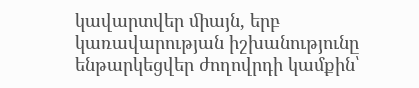կավարտվեր ﬕայն, երբ կառավարության իշխանությունը ենթարկեցվեր ժողովրդի կամքին՝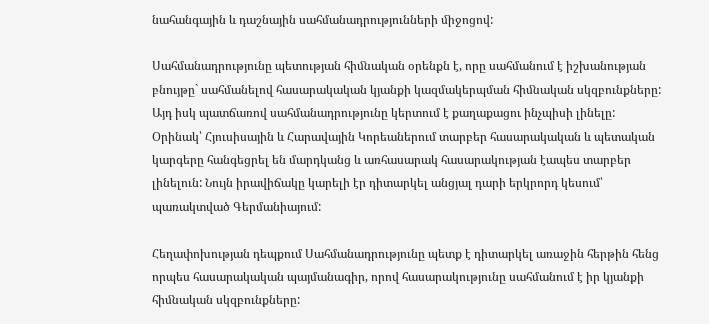նահանգային և դաշնային սահմանադրությունների ﬕջոցով:

Սահմանադրությունը պետության հիﬓական օրենքն է, որը սահմանում է իշխանության բնույթը` սահմանելով հասարակական կյանքի կազմակերպման հիﬓական սկզբունքները: Այդ իսկ պատճառով սահմանադրությունը կերտում է քաղաքացու ինչպիսի լինելը: Օրինակ՝ Հյուսիսային և Հարավային Կորեաներում տարբեր հասարակական և պետական կարգերը հանգեցրել են մարդկանց և առհասարակ հասարակության էապես տարբեր լինելուն: Նույն իրավիճակը կարելի էր դիտարկել անցյալ դարի երկրորդ կեսում՝ պառակտված Գերմանիայում:

Հեղափոխության դեպքում Սահմանադրությունը պետք է դիտարկել առաջին հերթին հենց որպես հասարակական պայմանագիր, որով հասարակությունը սահմանում է իր կյանքի հիﬓական սկզբունքները: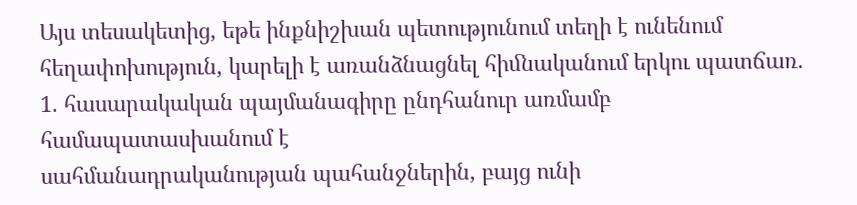Այս տեսակետից, եթե ինքնիշխան պետությունում տեղի է ունենում հեղափոխություն, կարելի է առանձնացնել հիﬓականում երկու պատճառ.
1. հասարակական պայմանագիրը ընդհանուր առմամբ համապատասխանում է
սահմանադրականության պահանջներին, բայց ունի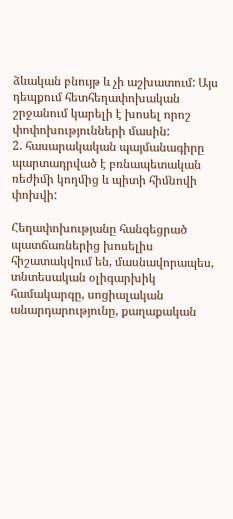ձևական բնույթ և չի աշխատում: Այս դեպքում հետհեղափոխական շրջանում կարելի է խոսել որոշ փոփոխությունների մասին:
2. հասարակական պայմանագիրը պարտադրված է բռնապետական ռեժիﬕ կողﬕց և պիտի հիﬓովի փոխվի:

Հեղափոխությանը հանգեցրած պատճառներից խոսելիս հիշատակվում են, մասնավորապես, տնտեսական օլիգարխիկ համակարգը, սոցիալական անարդարությունը, քաղաքական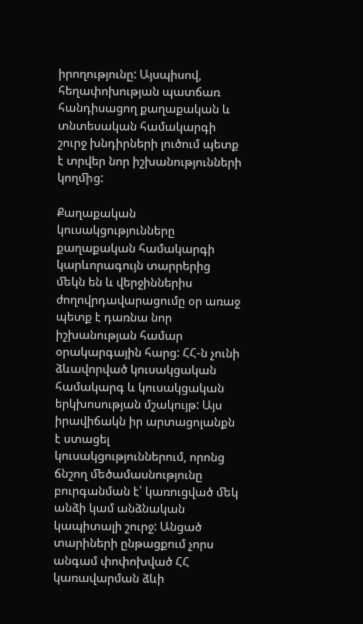իրողությունը: Այսպիսով, հեղափոխության պատճառ հանդիսացող քաղաքական և տնտեսական համակարգի շուրջ խնդիրների լուծում պետք է տրվեր նոր իշխանությունների կողﬕց:

Քաղաքական կուսակցությունները քաղաքական համակարգի կարևորագույն տարրերից ﬔկն են և վերջիններիս ժողովրդավարացումը օր առաջ պետք է դառնա նոր իշխանության համար օրակարգային հարց: ՀՀ-ն չունի ձևավորված կուսակցական համակարգ և կուսակցական երկխոսության մշակույթ: Այս իրավիճակն իր արտացոլանքն է ստացել կուսակցություններում, որոնց ճնշող ﬔծամասնությունը բուրգանման է՝ կառուցված ﬔկ անձի կամ անձնական կապիտալի շուրջ: Անցած տարիների ընթացքում չորս անգամ փոփոխված ՀՀ կառավարման ձևի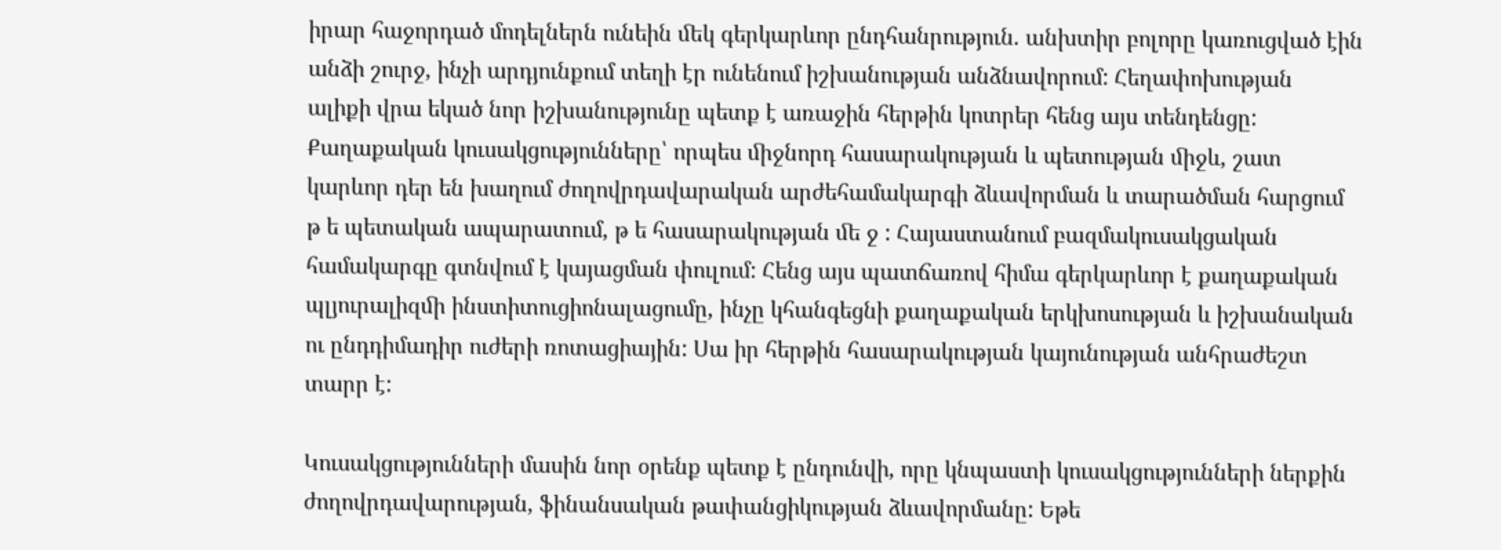իրար հաջորդած մոդելներն ունեին ﬔկ գերկարևոր ընդհանրություն. անխտիր բոլորը կառուցված էին անձի շուրջ, ինչի արդյունքում տեղի էր ունենում իշխանության անձնավորում: Հեղափոխության
ալիքի վրա եկած նոր իշխանությունը պետք է առաջին հերթին կոտրեր հենց այս տենդենցը:
Քաղաքական կուսակցությունները՝ որպես ﬕջնորդ հասարակության և պետության ﬕջև, շատ կարևոր դեր են խաղում ժողովրդավարական արժեհամակարգի ձևավորման և տարածման հարցում թ ե պետական ապարատում, թ ե հասարակության ﬔ ջ : Հայաստանում բազմակուսակցական համակարգը գտնվում է կայացման փուլում: Հենց այս պատճառով հիմա գերկարևոր է քաղաքական պլյուրալիզﬕ ինստիտուցիոնալացումը, ինչը կհանգեցնի քաղաքական երկխոսության և իշխանական ու ընդդիմադիր ուժերի ռոտացիային: Սա իր հերթին հասարակության կայունության անհրաժեշտ տարր է:

Կուսակցությունների մասին նոր օրենք պետք է ընդունվի, որը կնպաստի կուսակցությունների ներքին ժողովրդավարության, ֆինանսական թափանցիկության ձևավորմանը: Եթե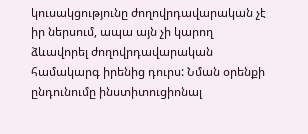կուսակցությունը ժողովրդավարական չէ իր ներսում, ապա այն չի կարող ձևավորել ժողովրդավարական համակարգ իրենից դուրս: Նման օրենքի ընդունումը ինստիտուցիոնալ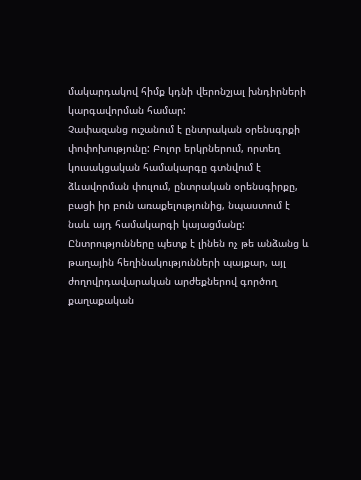մակարդակով հիմք կդնի վերոնշյալ խնդիրների կարգավորման համար:
Չափազանց ուշանում է ընտրական օրենսգրքի փոփոխությունը: Բոլոր երկրներում, որտեղ կուսակցական համակարգը գտնվում է ձևավորման փուլում, ընտրական օրենսգիրքը, բացի իր բուն առաքելությունից, նպաստում է նաև այդ համակարգի կայացմանը: Ընտրությունները պետք է լինեն ոչ թե անձանց և թաղային հեղինակությունների պայքար, այլ ժողովրդավարական արժեքներով գործող քաղաքական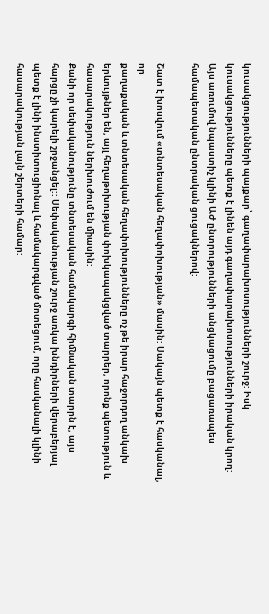կուսակցությունների պայքար՝ գաղափարախոսությունների շուրջ: Իսկ կուսակցությունները պետք է լինեն այդ գաղափարախոսությունների իրական կրող:
Այս առումով նպաստիչ կլինի ԱԺ ընտրությունների անցկացումը բացառապես համապետական ընտրական ցուցակներով:

Շատ է խոսվում «տնտեսական հեղափոխության» մասին: Սակայն պետք է հասկանալ, որ
քաղաքական և տնտեսական հեղափոխությունները ոչ թե իրար հաջորդող անկախ երևույթներ են, այլ հեղաթոխության փոխկապակցված տարրեր, որոնք պետություն և հասարակություն ներխուժում են ﬕասին:
Քանի որ սեփականությունը տնտեսական համակարգի հիﬓական տարրն է, այս հարցը չի կարելի շրջանցել:: Սեփականության շուրջ առկա խնդիրների վերաբերյալ պետք է լինի ինստիտուցիոնալ և համակարգված մոտեցում, որը հասկանալի կլինի հասարակության լայն շերտերի համար: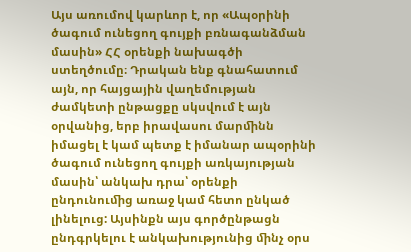Այս առումով կարևոր է, որ «Ապօրինի ծագում ունեցող գույքի բռնագանձման մասին» ՀՀ օրենքի նախագծի ստեղծումը։ Դրական ենք գնահատում այն, որ հայցային վաղեմության ժամկետի ընթացքը սկսվում է այն օրվանից, երբ իրավասու մարﬕնն իմացել է կամ պետք է իմանար ապօրինի ծագում ունեցող գույքի առկայության մասին՝ անկախ դրա՝ օրենքի ընդունուﬕց առաջ կամ հետո ընկած լինելուց: Այսինքն այս գործընթացն ընդգրկելու է անկախությունից ﬕնչ օրս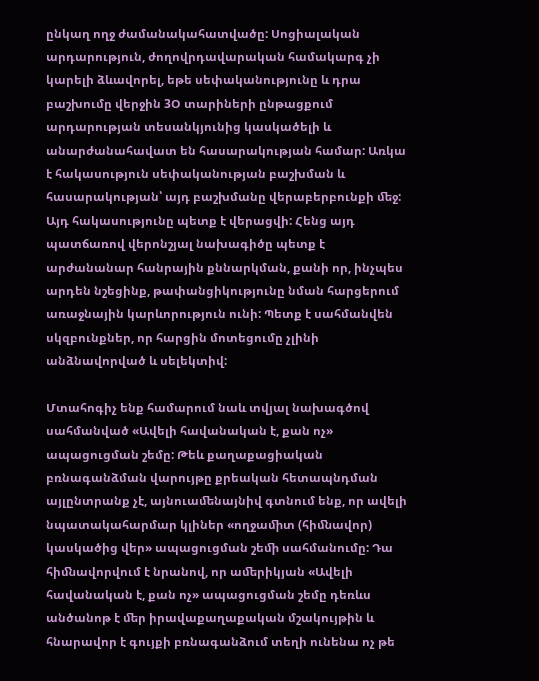ընկաղ ողջ ժամանակահատվածը: Սոցիալական արդարություն, ժողովրդավարական համակարգ չի կարելի ձևավորել, եթե սեփականությունը և դրա բաշխումը վերջին 3Օ տարիների ընթացքում արդարության տեսանկյունից կասկածելի և անարժանահավատ են հասարակության համար: Առկա
է հակասություն սեփականության բաշխման և հասարակության՝ այդ բաշխմանը վերաբերբունքի ﬔջ: Այդ հակասությունը պետք է վերացվի: Հենց այդ պատճառով վերոնշյալ նախագիծը պետք է արժանանար հանրային քննարկման, քանի որ, ինչպես արդեն նշեցինք, թափանցիկությունը նման հարցերում առաջնային կարևորություն ունի: Պետք է սահմանվեն սկզբունքներ, որ հարցին մոտեցումը չլինի անձնավորված և սելեկտիվ:

Մտահոգիչ ենք համարում նաև տվյալ նախագծով սահմանված «Ավելի հավանական է, քան ոչ» ապացուցման շեմը: Թեև քաղաքացիական բռնագանձման վարույթը քրեական հետապնդման այլընտրանք չէ, այնուաﬔնայնիվ գտնում ենք, որ ավելի նպատակահարմար կլիներ «ողջաﬕտ (հիﬓավոր) կասկածից վեր» ապացուցման շեﬕ սահմանումը: Դա հիﬓավորվում է նրանով, որ աﬔրիկյան «Ավելի հավանական է, քան ոչ» ապացուցման շեմը դեռևս անծանոթ է ﬔր իրավաքաղաքական մշակույթին և հնարավոր է գույքի բռնագանձում տեղի ունենա ոչ թե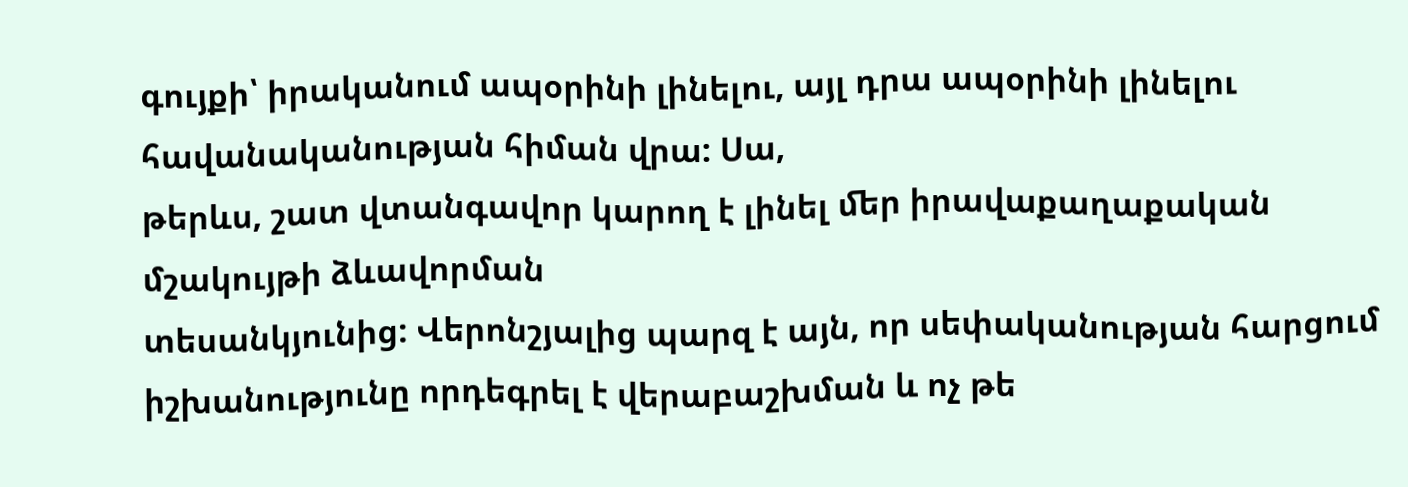գույքի՝ իրականում ապօրինի լինելու, այլ դրա ապօրինի լինելու հավանականության հիման վրա: Սա,
թերևս, շատ վտանգավոր կարող է լինել ﬔր իրավաքաղաքական մշակույթի ձևավորման
տեսանկյունից: Վերոնշյալից պարզ է այն, որ սեփականության հարցում իշխանությունը որդեգրել է վերաբաշխման և ոչ թե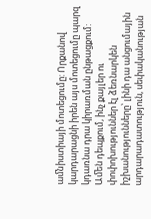աﬓիստիայի մոտեցումը: Որքանով կարդարացնի իրեն այս մոտեցումը պարզ կդառնա դրա կիրառման ընթացքում:
Աﬔն դեպքում, ինչ քայլեր ու փոփոխություններ էլ ձեռնարկեն իշխանությունները՝ լինի դա անցումային արդարադատություն, սեփականության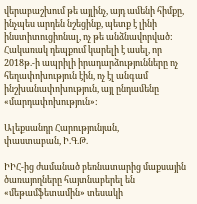վերաբաշխում թե այլինչ, այդ աﬔնի հիմքը, ինչպես արդեն նշեցինք, պետք է լինի ինստիտուցիոնալ, ոչ թե անձնավորված: Հակառակ դեպքում կարելի է ասել, որ 2018թ.-ի ապրիլի իրադարձությունները ոչ հեղափոխություն էին, ոչ էլ անգամ ինշխանափոխություն, այլ ընդաﬔնը «մարդափոխություն»:

Ալեքսանդր Հարությունյան,
փաստաբան, Ի.Գ.Թ.

ԻԻՀ-ից ժամանած բեռնատարից մաքսային ծառայողները հայտնաբերել են «մեթամֆետամին» տեսակի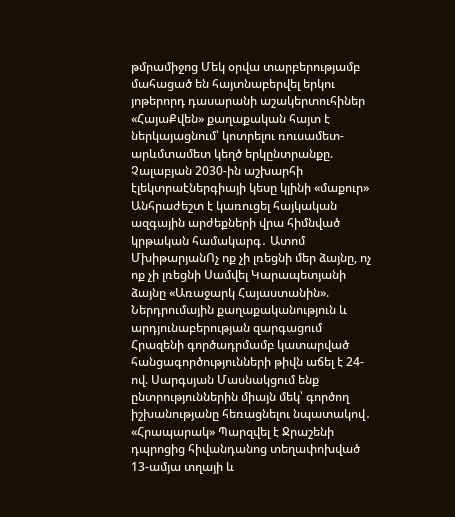թմրամիջոց Մեկ օրվա տարբերությամբ մահացած են հայտնաբերվել երկու յոթերորդ դասարանի աշակերտուհիներ «ՀայաՔվեն» քաղաքական հայտ է ներկայացնում՝ կոտրելու ռուսամետ-արևմտամետ կեղծ երկընտրանքը. Չալաբյան 2030-ին աշխարհի էլեկտրաէներգիայի կեսը կլինի «մաքուր» Անհրաժեշտ է կառուցել հայկական ազգային արժեքների վրա հիմնված կրթական համակարգ․ Ատոմ ՄխիթարյանՈչ ոք չի լռեցնի մեր ձայնը, ոչ ոք չի լռեցնի Սամվել Կարապետյանի ձայնը «Առաջարկ Հայաստանին». Ներդրումային քաղաքականություն և արդյունաբերության զարգացում Հրազենի գործադրմամբ կատարված հանցագործությունների թիվն աճել է 24-ով. Սարգսյան Մասնակցում ենք ընտրություններին միայն մեկ՝ գործող իշխանությանը հեռացնելու նպատակով․ «Հրապարակ» Պարզվել է Ջրաշենի դպրոցից հիվանդանոց տեղափոխված 13-ամյա տղայի և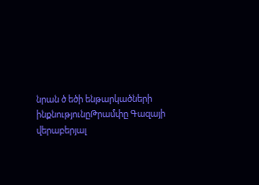նրան ծ եծի ենթարկածների ինքնությունըԹրամփը Գազայի վերաբերյալ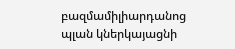բազմամիլիարդանոց պլան կներկայացնի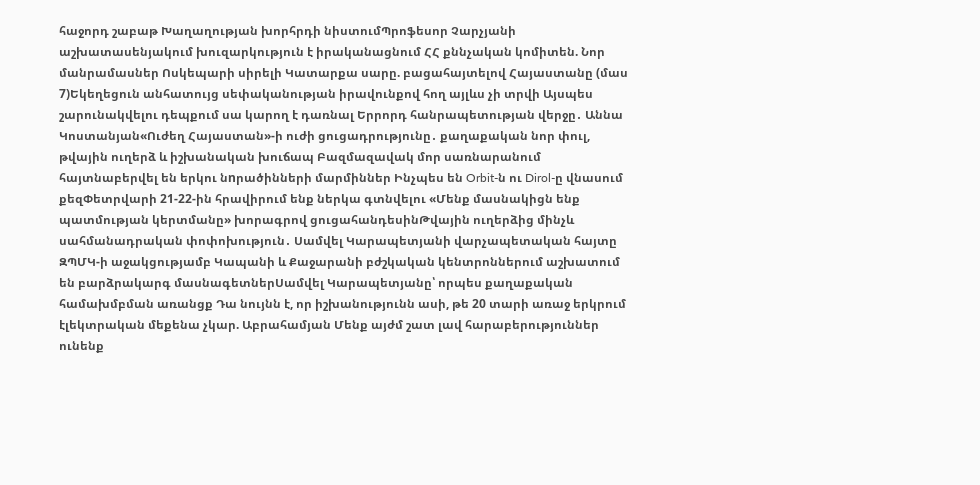հաջորդ շաբաթ Խաղաղության խորհրդի նիստումՊրոֆեսոր Չարչյանի աշխատասենյակում խուզարկություն է իրականացնում ՀՀ քննչական կոմիտեն. Նոր մանրամասներ Ոսկեպարի սիրելի Կատարքա սարը. բացահայտելով Հայաստանը (մաս 7)Եկեղեցուն անհատույց սեփականության իրավունքով հող այլևս չի տրվի Այսպես շարունակվելու դեպքում սա կարող է դառնալ Երրորդ հանրապետության վերջը․ Աննա Կոստանյան«Ուժեղ Հայաստան»-ի ուժի ցուցադրությունը․ քաղաքական նոր փուլ, թվային ուղերձ և իշխանական խուճապ Բազմազավակ մոր սառնարանում հայտնաբերվել են երկու նnրածինների մարմիններ Ինչպես են Orbit-ն ու Dirol-ը վնասում քեզՓետրվարի 21-22-ին հրավիրում ենք ներկա գտնվելու «Մենք մասնակիցն ենք պատմության կերտմանը» խորագրով ցուցահանդեսինԹվային ուղերձից մինչև սահմանադրական փոփոխություն․ Սամվել Կարապետյանի վարչապետական հայտը ԶՊՄԿ-ի աջակցությամբ Կապանի և Քաջարանի բժշկական կենտրոններում աշխատում են բարձրակարգ մասնագետներՍամվել Կարապետյանը՝ որպես քաղաքական համախմբման առանցք Դա նույնն է, որ իշխանությունն ասի, թե 20 տարի առաջ երկրում էլեկտրական մեքենա չկար. Աբրահամյան Մենք այժմ շատ լավ հարաբերություններ ունենք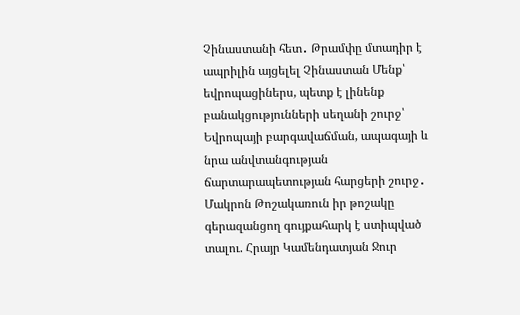Չինաստանի հետ․ Թրամփը մտադիր է ապրիլին այցելել Չինաստան Մենք՝ եվրոպացիներս, պետք է լինենք բանակցությունների սեղանի շուրջ՝ Եվրոպայի բարգավաճման, ապագայի և նրա անվտանգության ճարտարապետության հարցերի շուրջ․ Մակրոն Թոշակառուն իր թոշակը գերազանցող գույքահարկ է ստիպված տալու. Հրայր Կամենդատյան Ջուր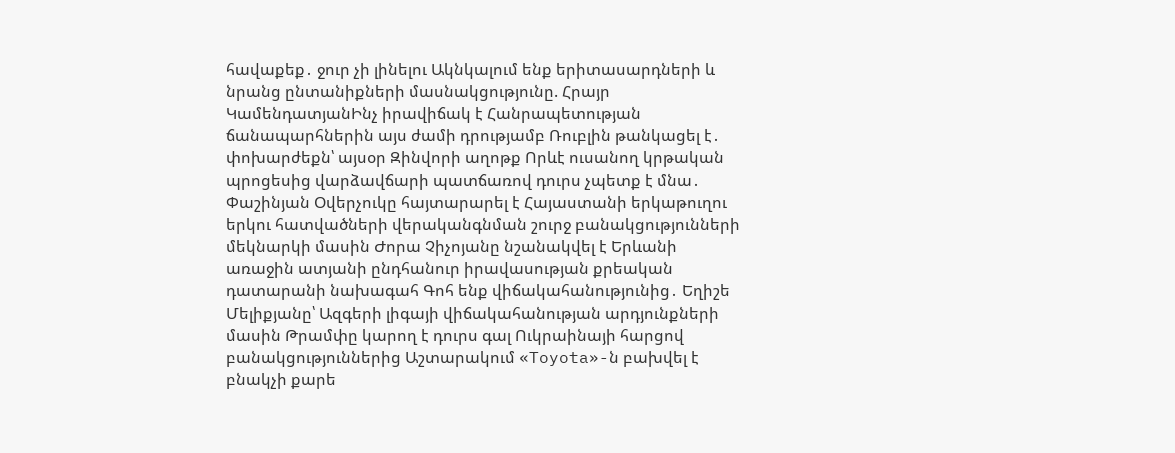հավաքեք․ ջուր չի լինելու Ակնկալում ենք երիտասարդների և նրանց ընտանիքների մասնակցությունը. Հրայր ԿամենդատյանԻնչ իրավիճակ է Հանրապետության ճանապարհներին այս ժամի դրությամբ Ռուբլին թանկացել է․ փոխարժեքն՝ այսօր Զինվորի աղոթք Որևէ ուսանող կրթական պրոցեսից վարձավճարի պատճառով դուրս չպետք է մնա․ Փաշինյան Օվերչուկը հայտարարել է Հայաստանի երկաթուղու երկու հատվածների վերականգնման շուրջ բանակցությունների մեկնարկի մասին Ժորա Չիչոյանը նշանակվել է Երևանի առաջին ատյանի ընդհանուր իրավասության քրեական դատարանի նախագահ Գոհ ենք վիճակահանությունից․ Եղիշե Մելիքյանը՝ Ազգերի լիգայի վիճակահանության արդյունքների մասին Թրամփը կարող է դուրս գալ Ուկրաինայի հարցով բանակցություններից Աշտարակում «Toyota»-ն բախվել է բնակչի քարե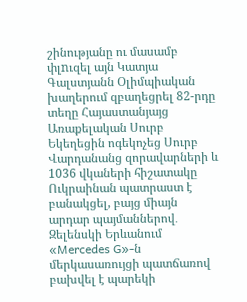շինությանը ու մասամբ փլnւզել այն Կատյա Գալստյանն Օլիմպիական խաղերում զբաղեցրել 82-րդը տեղը Հայաստանյայց Առաքելական Սուրբ Եկեղեցին ոգեկոչեց Սուրբ Վարդանանց զորավարների և 1036 վկաների հիշատակը Ուկրաինան պատրաստ է բանակցել, բայց միայն արդար պայմաններով․ Զելենսկի Երևանում «Mercedes G»-ն մերկասառույցի պատճառով բախվել է պարեկի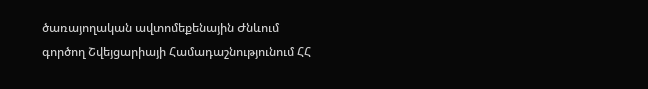ծառայողական ավտոմեքենային Ժնևում գործող Շվեյցարիայի Համադաշնությունում ՀՀ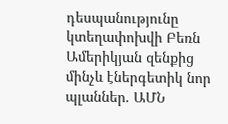դեսպանությունը կտեղափոխվի Բեռն Ամերիկյան զենքից մինչև էներգետիկ նոր պլաններ. ԱՄՆ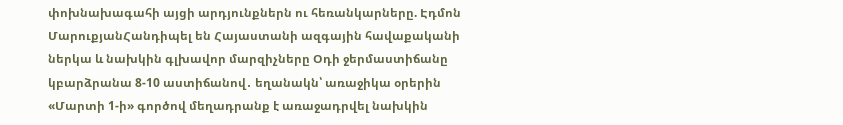փոխնախագահի այցի արդյունքներն ու հեռանկարները. Էդմոն ՄարուքյանՀանդիպել են Հայաստանի ազգային հավաքականի ներկա և նախկին գլխավոր մարզիչները Օդի ջերմաստիճանը կբարձրանա 8-10 աստիճանով․ եղանակն՝ առաջիկա օրերին «Մարտի 1-ի» գործով մեղադրանք է առաջադրվել նախկին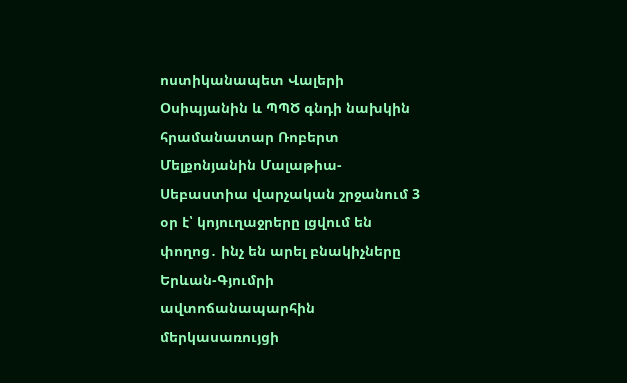ոստիկանապետ Վալերի Օսիպյանին և ՊՊԾ գնդի նախկին հրամանատար Ռոբերտ Մելքոնյանին Մալաթիա-Սեբաստիա վարչական շրջանում 3 օր է՝ կոյուղաջրերը լցվում են փողոց․ ինչ են արել բնակիչները Երևան-Գյումրի ավտոճանապարհին մերկասառույցի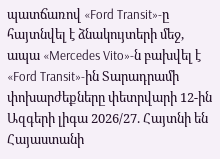պատճառով «Ford Transit»-ը հայտնվել է ձնակույտերի մեջ, ապա «Mercedes Vito»-ն բախվել է «Ford Transit»-ին Տարադրամի փոխարժեքները փետրվարի 12-ին Ազգերի լիգա 2026/27. Հայտնի են Հայաստանի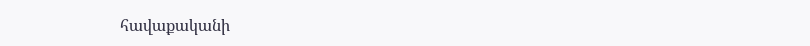հավաքականի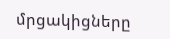մրցակիցները